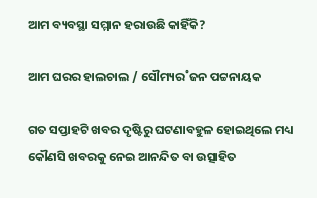ଆମ ବ୍ୟବସ୍ଥା ସମ୍ମାନ ହରାଉଛି କାହିଁକି?

ଆମ ଘରର ହାଲଚାଲ / ସୌମ୍ୟର˚ଜନ ପଟ୍ଟନାୟକ

ଗତ ସପ୍ତାହଟି ଖବର ଦୃଷ୍ଟିରୁ ଘଟଣାବହୁଳ ହୋଇଥିଲେ ମଧ୍ୟ କୌଣସି ଖବରକୁ ନେଇ ଆନନ୍ଦିତ ବା ଉତ୍ସାହିତ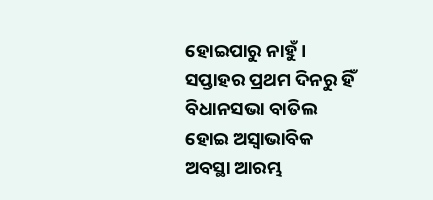ହୋଇପାରୁ ନାହୁଁ। ସପ୍ତାହର ପ୍ରଥମ ଦିନରୁ ହିଁ ବିଧାନସଭା ବାତିଲ ହୋଇ ଅସ୍ବାଭାବିକ ଅବସ୍ଥା ଆରମ୍ଭ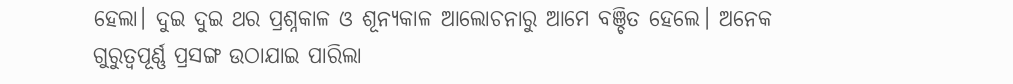ହେଲା। ଦୁଇ ଦୁଇ ଥର ପ୍ରଶ୍ନକାଳ ଓ ଶୂନ୍ୟକାଳ ଆଲୋଚନାରୁ ଆମେ ବଞ୍ଚିତ ହେଲେ। ଅନେକ ଗୁରୁତ୍ବପୂର୍ଣ୍ଣ ପ୍ରସଙ୍ଗ ଉଠାଯାଇ ପାରିଲା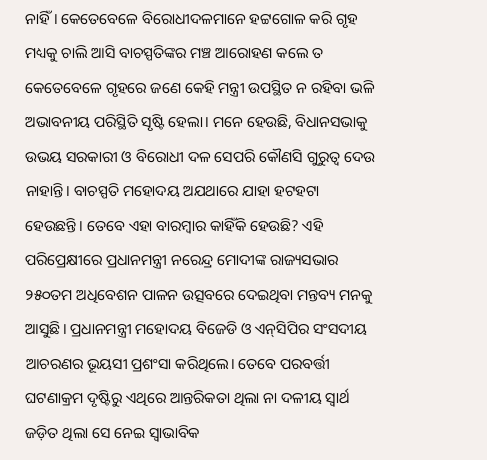ନାହିଁ। କେତେବେଳେ ବିରୋଧୀଦଳମାନେ ହଟ୍ଟଗୋଳ କରି ଗୃହ ମଧ୍ୟକୁ ଚାଲି ଆସି ବାଚସ୍ପତିଙ୍କର ମଞ୍ଚ ଆରୋହଣ କଲେ ତ କେତେବେଳେ ଗୃହରେ ଜଣେ କେହି ମନ୍ତ୍ରୀ ଉପସ୍ଥିତ ନ ରହିବା ଭଳି ଅଭାବନୀୟ ପରିସ୍ଥିତି ସୃଷ୍ଟି ହେଲା। ମନେ ହେଉଛି, ବିଧାନସଭାକୁ ଉଭୟ ସରକାରୀ ଓ ବିରୋଧୀ ଦଳ ସେପରି କୌଣସି ଗୁରୁତ୍ବ ଦେଉ ନାହାନ୍ତି। ବାଚସ୍ପତି ମହୋଦୟ ଅଯଥାରେ ଯାହା ହଟହଟା ହେଉଛନ୍ତି। ତେବେ ଏହା ବାରମ୍ବାର କାହିଁକି ହେଉଛି? ଏହି ପରିପ୍ରେକ୍ଷୀରେ ପ୍ରଧାନମନ୍ତ୍ରୀ ନରେନ୍ଦ୍ର ମୋଦୀଙ୍କ ରାଜ୍ୟସଭାର ୨୫୦ତମ ଅଧିବେଶନ ପାଳନ ଉତ୍ସବରେ ଦେଇଥିବା ମନ୍ତବ୍ୟ ମନକୁ ଆସୁଛି। ପ୍ରଧାନମନ୍ତ୍ରୀ ମହୋଦୟ ବିଜେଡି ଓ ଏନ୍‌ସିପିର ସଂସଦୀୟ ଆଚରଣର ଭୂୟସୀ ପ୍ରଶଂସା କରିଥିଲେ। ତେବେ ପରବର୍ତ୍ତୀ ଘଟଣାକ୍ରମ ଦୃଷ୍ଟିରୁ ଏଥିରେ ଆନ୍ତରିକତା ଥିଲା ନା ଦଳୀୟ ସ୍ବାର୍ଥ ଜଡ଼ିତ ଥିଲା ସେ ନେଇ ସ୍ବାଭାବିକ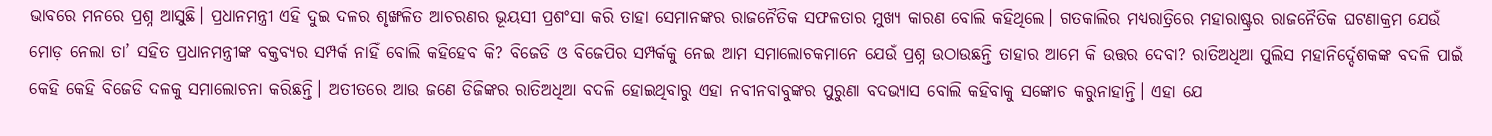ଭାବରେ ମନରେ ପ୍ରଶ୍ନ ଆସୁଛି। ପ୍ରଧାନମନ୍ତ୍ରୀ ଏହି ଦୁଇ ଦଳର ଶୃଙ୍ଖଳିତ ଆଚରଣର ଭୂୟସୀ ପ୍ରଶଂସା କରି ତାହା ସେମାନଙ୍କର ରାଜନୈତିକ ସଫଳତାର ମୁଖ୍ୟ କାରଣ ବୋଲି କହିଥିଲେ। ଗତକାଲିର ମଧ୍ୟରାତ୍ରିରେ ମହାରାଷ୍ଟ୍ରର ରାଜନୈତିକ ଘଟଣାକ୍ରମ ଯେଉଁ ମୋଡ଼ ନେଲା ତା’ ସହିତ ପ୍ରଧାନମନ୍ତ୍ରୀଙ୍କ ବକ୍ତବ୍ୟର ସମ୍ପର୍କ ନାହିଁ ବୋଲି କହିହେବ କି? ବିଜେଡି ଓ ବିଜେପିର ସମ୍ପର୍କକୁ ନେଇ ଆମ ସମାଲୋଚକମାନେ ଯେଉଁ ପ୍ରଶ୍ନ ଉଠାଉଛନ୍ତି ତାହାର ଆମେ କି ଉତ୍ତର ଦେବା? ରାତିଅଧିଆ ପୁଲିସ ମହାନିର୍ଦ୍ଦେଶକଙ୍କ ବଦଳି ପାଇଁ କେହି କେହି ବିଜେଡି ଦଳକୁ ସମାଲୋଚନା କରିଛନ୍ତି। ଅତୀତରେ ଆଉ ଜଣେ ଡିଜିଙ୍କର ରାତିଅଧିଆ ବଦଳି ହୋଇଥିବାରୁ ଏହା ନବୀନବାବୁଙ୍କର ପୁରୁଣା ବଦଭ୍ୟାସ ବୋଲି କହିବାକୁ ସଙ୍କୋଚ କରୁନାହାନ୍ତି। ଏହା ଯେ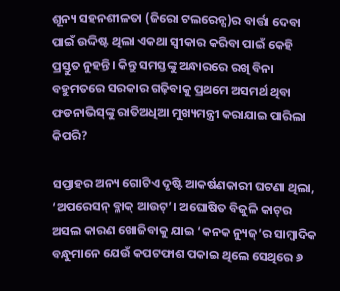ଶୂନ୍ୟ ସହନଶୀଳତା (ଜିରୋ ଟଲରେନ୍ସ)ର ବାର୍ତ୍ତା ଦେବା ପାଇଁ ଉଦ୍ଦିଷ୍ଟ ଥିଲା ଏକଥା ସ୍ବୀକାର କରିବା ପାଇଁ କେହି ପ୍ରସ୍ତୁତ ନୁହନ୍ତି। କିନ୍ତୁ ସମସ୍ତଙ୍କୁ ଅନ୍ଧାରରେ ରଖି ବିନା ବହୁମତରେ ସରକାର ଗଢ଼ିବାକୁ ପ୍ରଥମେ ଅସମର୍ଥ ଥିବା ଫଡନାଭିସ୍‌ଙ୍କୁ ରାତିଅଧିଆ ମୁଖ୍ୟମନ୍ତ୍ରୀ କରାଯାଇ ପାରିଲା କିପରି?

ସପ୍ତାହର ଅନ୍ୟ ଗୋଟିଏ ଦୃଷ୍ଟି ଆକର୍ଷଣକାରୀ ଘଟଣା ଥିଲା, ‘ଅପରେସନ୍ ବ୍ଳାକ୍‌ ଆଉଟ୍’। ଅଘୋଷିତ ବିଜୁଳି କାଟ୍‌ର ଅସଲ କାରଣ ଖୋଜିବାକୁ ଯାଇ ‘କନକ ନ୍ୟୁଜ୍‌’ର ସାମ୍ବାଦିକ ବନ୍ଧୁମାନେ ଯେଉଁ କପଟଫାଶ ପକାଇ ଥିଲେ ସେଥିରେ ୬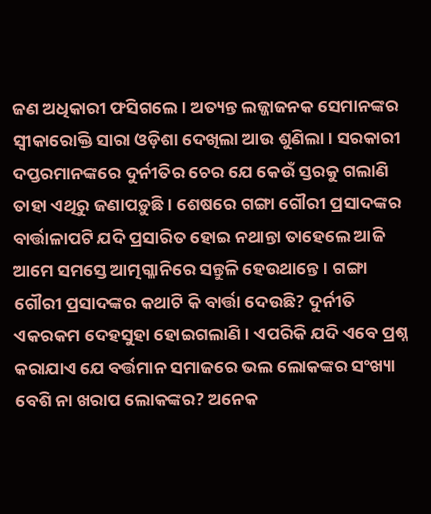ଜଣ ଅଧିକାରୀ ଫସିଗଲେ। ଅତ୍ୟନ୍ତ ଲଜ୍ଜାଜନକ ସେମାନଙ୍କର ସ୍ବୀକାରୋକ୍ତି ସାରା ଓଡ଼ିଶା ଦେଖିଲା ଆଉ ଶୁଣିଲା। ସରକାରୀ ଦପ୍ତରମାନଙ୍କରେ ଦୁର୍ନୀତିର ଚେର ଯେ କେଉଁ ସ୍ତରକୁ ଗଲାଣି ତାହା ଏଥିରୁ ଜଣାପଡ଼ୁଛି। ଶେଷରେ ଗଙ୍ଗା ଗୌରୀ ପ୍ରସାଦଙ୍କର ବାର୍ତ୍ତାଳାପଟି ଯଦି ପ୍ରସାରିତ ହୋଇ ନଥାନ୍ତା ତାହେଲେ ଆଜି ଆମେ ସମସ୍ତେ ଆତ୍ମଗ୍ଳାନିରେ ସନ୍ତୁଳି ହେଉଥାନ୍ତେ। ଗଙ୍ଗା ଗୌରୀ ପ୍ରସାଦଙ୍କର କଥାଟି କି ବାର୍ତ୍ତା ଦେଉଛି? ଦୁର୍ନୀତି ଏକରକମ ଦେହସୁହା ହୋଇଗଲାଣି। ଏପରିକି ଯଦି ଏବେ ପ୍ରଶ୍ନ କରାଯାଏ ଯେ ବର୍ତ୍ତମାନ ସମାଜରେ ଭଲ ଲୋକଙ୍କର ସଂଖ୍ୟା ବେଶି ନା ଖରାପ ଲୋକଙ୍କର? ଅନେକ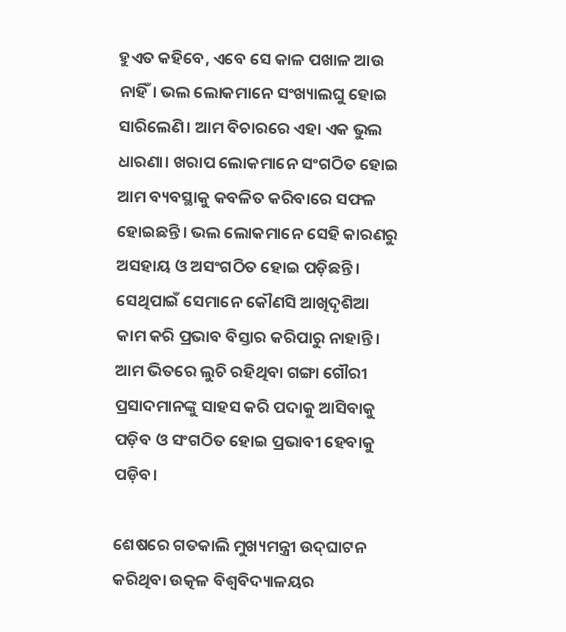ହୁଏତ କହିବେ, ଏବେ ସେ କାଳ ପଖାଳ ଆଉ ନାହିଁ। ଭଲ ଲୋକମାନେ ସଂଖ୍ୟାଲଘୁ ହୋଇ ସାରିଲେଣି। ଆମ ବିଚାରରେ ଏହା ଏକ ଭୁଲ ଧାରଣା। ଖରାପ ଲୋକମାନେ ସଂଗଠିତ ହୋଇ ଆମ ବ୍ୟବସ୍ଥାକୁ କବଳିତ କରିବାରେ ସଫଳ ହୋଇଛନ୍ତି। ଭଲ ଲୋକମାନେ ସେହି କାରଣରୁ ଅସହାୟ ଓ ଅସଂଗଠିତ ହୋଇ ପଡ଼ିଛନ୍ତି। ସେଥିପାଇଁ ସେମାନେ କୌଣସି ଆଖିଦୃଶିଆ କାମ କରି ପ୍ରଭାବ ବିସ୍ତାର କରିପାରୁ ନାହାନ୍ତି। ଆମ ଭିତରେ ଲୁଚି ରହିଥିବା ଗଙ୍ଗା ଗୌରୀ ପ୍ରସାଦମାନଙ୍କୁ ସାହସ କରି ପଦାକୁ ଆସିବାକୁ ପଡ଼ିବ ଓ ସଂଗଠିତ ହୋଇ ପ୍ରଭାବୀ ହେବାକୁ ପଡ଼ିବ।

ଶେଷରେ ଗତକାଲି ମୁଖ୍ୟମନ୍ତ୍ରୀ ଉଦ୍‌ଘାଟନ କରିଥିବା ଉତ୍କଳ ବିଶ୍ବବିଦ୍ୟାଳୟର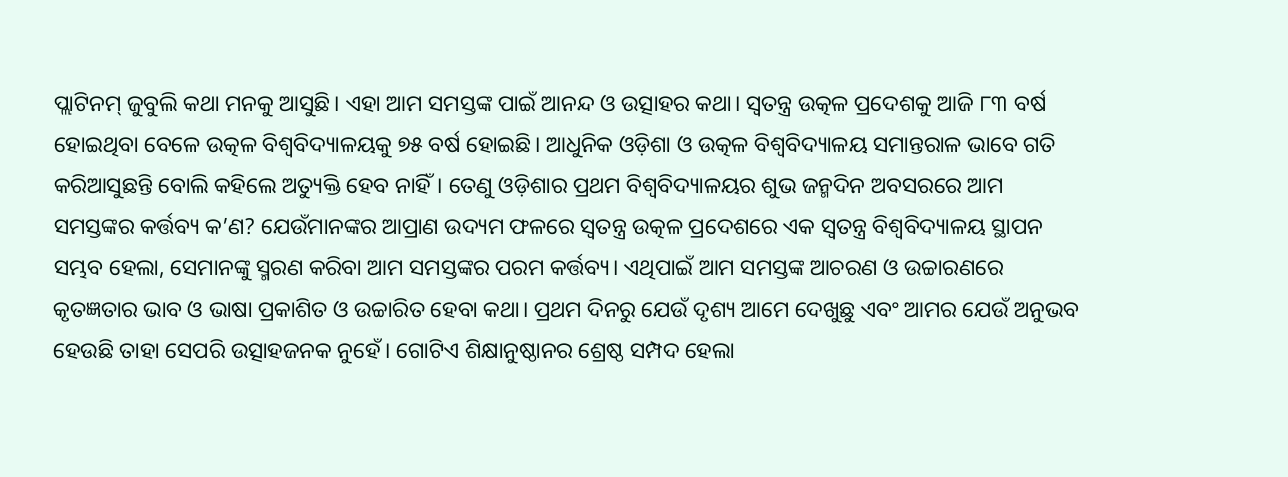ପ୍ଲାଟିନମ୍ ଜୁବୁଲି କଥା ମନକୁ ଆସୁଛି। ଏହା ଆମ ସମସ୍ତଙ୍କ ପାଇଁ ଆନନ୍ଦ ଓ ଉତ୍ସାହର କଥା। ସ୍ବତନ୍ତ୍ର ଉତ୍କଳ ପ୍ରଦେଶକୁ ଆଜି ୮୩ ବର୍ଷ ହୋଇଥିବା ବେଳେ ଉତ୍କଳ ବିଶ୍ବବିଦ୍ୟାଳୟକୁ ୭୫ ବର୍ଷ ହୋଇଛି। ଆଧୁନିକ ଓଡ଼ିଶା ଓ ଉତ୍କଳ ବିଶ୍ବବିଦ୍ୟାଳୟ ସମାନ୍ତରାଳ ଭାବେ ଗତି କରିଆସୁଛନ୍ତି ବୋଲି କହିଲେ ଅତ୍ୟୁକ୍ତି ହେବ ନାହିଁ। ତେଣୁ ଓଡ଼ିଶାର ପ୍ରଥମ ବିଶ୍ବବିଦ୍ୟାଳୟର ଶୁଭ ଜନ୍ମଦିନ ଅବସରରେ ଆମ ସମସ୍ତଙ୍କର କର୍ତ୍ତବ୍ୟ କ’ଣ? ଯେଉଁମାନଙ୍କର ଆପ୍ରାଣ ଉଦ୍ୟମ ଫଳରେ ସ୍ବତନ୍ତ୍ର ଉତ୍କଳ ପ୍ରଦେଶରେ ଏକ ସ୍ବତନ୍ତ୍ର ବିଶ୍ବବିଦ୍ୟାଳୟ ସ୍ଥାପନ ସମ୍ଭବ ହେଲା, ସେମାନଙ୍କୁ ସ୍ମରଣ କରିବା ଆମ ସମସ୍ତଙ୍କର ପରମ କର୍ତ୍ତବ୍ୟ। ଏଥିପାଇଁ ଆମ ସମସ୍ତଙ୍କ ଆଚରଣ ଓ ଉଚ୍ଚାରଣରେ କୃତଜ୍ଞତାର ଭାବ ଓ ଭାଷା ପ୍ରକାଶିତ ଓ ଉଚ୍ଚାରିତ ହେବା କଥା। ପ୍ରଥମ ଦିନରୁ ଯେଉଁ ଦୃଶ୍ୟ ଆମେ ଦେଖୁଛୁ ଏବଂ ଆମର ଯେଉଁ ଅନୁଭବ ହେଉଛି ତାହା ସେପରି ଉତ୍ସାହଜନକ ନୁହେଁ। ଗୋଟିଏ ଶିକ୍ଷାନୁଷ୍ଠାନର ଶ୍ରେଷ୍ଠ ସମ୍ପଦ ହେଲା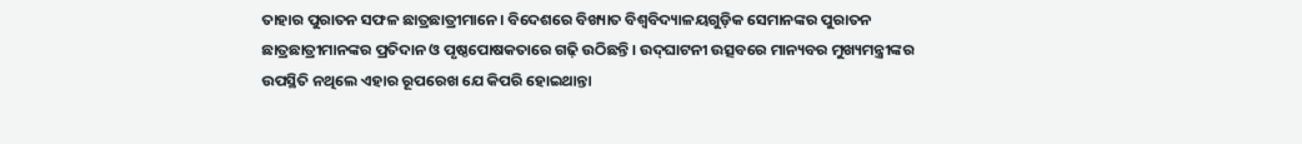ତାହାର ପୁରାତନ ସଫଳ ଛାତ୍ରଛାତ୍ରୀମାନେ। ବିଦେଶରେ ବିଖ୍ୟାତ ବିଶ୍ବବିଦ୍ୟାଳୟଗୁଡ଼ିକ ସେମାନଙ୍କର ପୁରାତନ ଛାତ୍ରଛାତ୍ରୀମାନଙ୍କର ପ୍ରତିଦାନ ଓ ପୃଷ୍ଠପୋଷକତାରେ ଗଢ଼ି ଉଠିଛନ୍ତି। ଉଦ୍‌ଘାଟନୀ ଉତ୍ସବରେ ମାନ୍ୟବର ମୁଖ୍ୟମନ୍ତ୍ରୀଙ୍କର ଉପସ୍ଥିତି ନଥିଲେ ଏହାର ‌ରୂପରେଖ ଯେ କିପରି ହୋଇଥାନ୍ତା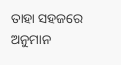ତାହା ସହଜରେ ଅନୁମାନ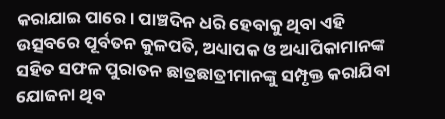କରାଯାଇ ପାରେ। ପାଞ୍ଚଦିନ ଧରି ହେବାକୁ ଥିବା ଏହି ଉତ୍ସବରେ ପୂର୍ବତନ କୁଳପତି, ଅଧ୍ୟାପକ ଓ ଅଧ୍ୟାପିକାମାନଙ୍କ ସହିତ ସଫଳ ପୁରାତନ ଛାତ୍ରଛାତ୍ରୀମାନଙ୍କୁ ସମ୍ପୃକ୍ତ କରାଯିବା ଯୋଜନା ଥିବ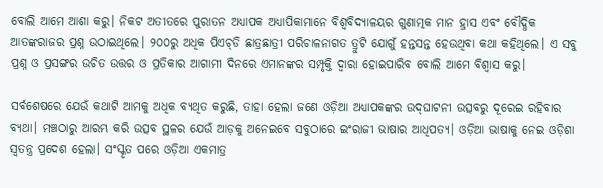ବୋଲି ଆମେ ଆଶା କରୁ। ନିକଟ ଅତୀତରେ ପୁରାତନ ଅଧ୍ୟାପକ ଅଧ୍ୟାପିକାମାନେ ବିଶ୍ବବିଦ୍ୟାଳୟର ଗୁଣାତ୍ମକ ମାନ ହ୍ରାସ ଏବଂ ବୌଦ୍ଧିକ ଆତଙ୍କରାଜର ପ୍ରଶ୍ନ ଉଠାଇଥିଲେ। ୨୦୦ରୁ ଅଧିକ ପିଏଚ୍‌ଡି ଛାତ୍ରଛାତ୍ରୀ ପରିଚାଳନାଗତ ତ୍ରୁଟି ଯୋଗୁଁ ହନ୍ତସନ୍ତ ହେଉଥିବା କଥା କହିଥିଲେ। ଏ ସବୁ ପ୍ରଶ୍ନ ଓ ପ୍ରସଙ୍ଗର ଉଚିତ ଉତ୍ତର ଓ ପ୍ରତିକାର ଆଗାମୀ ଦିନରେ ଏମାନଙ୍କର ସମ୍ପୃକ୍ତି ଦ୍ବାରା ହୋଇପାରିବ ବୋଲି ଆମେ ବିଶ୍ବାସ କରୁ।

ସର୍ବଶେଷରେ ଯେଉଁ କଥାଟି ଆମକୁ ଅଧିକ ବ୍ୟଥିତ କରୁଛି, ତାହା ହେଲା ଜଣେ ଓଡ଼ିଆ ଅଧ୍ୟାପକଙ୍କର ଉଦ୍‌ଘାଟନୀ ଉତ୍ସବରୁ ଦୂରେଇ ରହିବାର ବ୍ୟଥା। ମଞ୍ଚଠାରୁ ଆରମ୍ଭ କରି ଉତ୍ସବ ସ୍ଥଳର ଯେଉଁ ଆଡ଼କୁ ଅନେଇବେ ସବୁଠାରେ ଇଂରାଜୀ ଭାଷାର ଆଧିପତ୍ୟ। ଓଡ଼ିଆ ଭାଷାକୁ ନେଇ ଓଡ଼ିଶା ସ୍ବତନ୍ତ୍ର ପ୍ରଦେଶ ହେଲା। ସଂସ୍କୃତ ପରେ ଓଡ଼ିଆ ଏକମାତ୍ର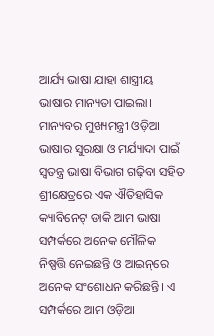ଆର୍ଯ୍ୟ ଭାଷା ଯାହା ଶାସ୍ତ୍ରୀୟ ଭାଷାର ମାନ୍ୟତା ପାଇଲା। ମାନ୍ୟବର ମୁଖ୍ୟମନ୍ତ୍ରୀ ଓଡ଼ିଆ ଭାଷାର ସୁରକ୍ଷା ଓ ମର୍ଯ୍ୟାଦା ପାଇଁ ସ୍ବତନ୍ତ୍ର ଭାଷା ବିଭାଗ ଗଢ଼ିବା ସହିତ ଶ୍ରୀକ୍ଷେତ୍ରରେ ଏକ ଐତିହାସିକ କ୍ୟାବିନେଟ୍‌ ଡାକି ଆମ ଭାଷା ସମ୍ପର୍କରେ ଅନେକ ମୌଳିକ ନିଷ୍ପତ୍ତି ନେଇଛନ୍ତି ଓ ଆଇନ୍‌ରେ ଅନେକ ସଂଶୋଧନ କରିଛନ୍ତି। ଏ ସମ୍ପର୍କରେ ଆମ ଓଡ଼ିଆ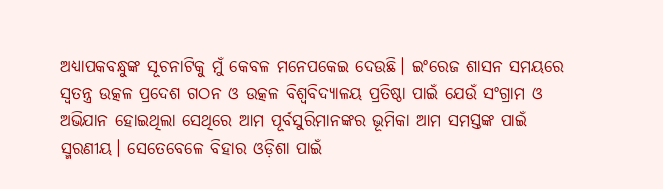ଅଧ୍ୟାପକବନ୍ଧୁଙ୍କ ସୂଚନାଟିକୁ ମୁଁ କେବଳ ମନେପକେଇ ଦେଉଛି। ଇଂରେଜ ଶାସନ ସମୟରେ ସ୍ବତନ୍ତ୍ର ଉତ୍କଳ ପ୍ରଦେଶ ଗଠନ ଓ ଉତ୍କଳ ବିଶ୍ବବିଦ୍ୟାଳୟ ପ୍ରତିଷ୍ଠା ପାଇଁ ଯେଉଁ ସଂଗ୍ରାମ ଓ ଅଭିଯାନ ହୋଇଥିଲା ସେଥିରେ ଆମ ପୂର୍ବସୁରିମାନଙ୍କର ଭୂମିକା ଆମ ସମସ୍ତଙ୍କ ପାଇଁ ସ୍ମରଣୀୟ। ସେତେବେଳେ ବିହାର ଓଡ଼ିଶା ପାଇଁ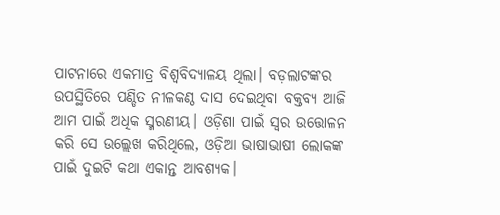ପାଟନାରେ ଏକମାତ୍ର ବିଶ୍ବବିଦ୍ୟାଳୟ ଥିଲା। ବଡ଼ଲାଟଙ୍କର ଉପସ୍ଥିତିରେ ପଣ୍ଡିତ ନୀଳକଣ୍ଠ ଦାସ ଦେଇଥିବା ବକ୍ତବ୍ୟ ଆଜି ଆମ ପାଇଁ ଅଧିକ ସ୍ମରଣୀୟ। ଓଡ଼ିଶା ପାଇଁ ସ୍ବର ଉତ୍ତୋଳନ କରି ସେ ଉଲ୍ଲେଖ କରିଥିଲେ, ଓଡ଼ିଆ ଭାଷାଭାଷୀ ଲୋକଙ୍କ ପାଇଁ ଦୁଇଟି କଥା ଏକାନ୍ତ ଆବଶ୍ୟକ।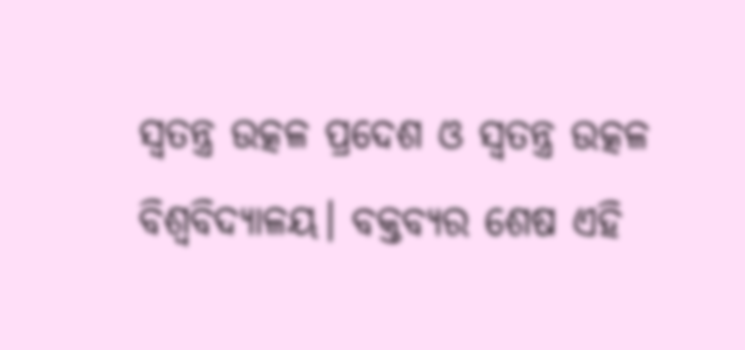ସ୍ବତନ୍ତ୍ର ଉତ୍କଳ ପ୍ରଦେଶ ଓ ସ୍ବତନ୍ତ୍ର ଉତ୍କଳ ବିଶ୍ବବିଦ୍ୟାଳୟ। ବକ୍ତବ୍ୟର ଶେଷ ଏହି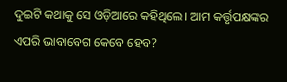ଦୁଇଟି କଥାକୁ ସେ ଓଡ଼ିଆରେ କହିଥିଲେ। ଆମ କର୍ତ୍ତୃପକ୍ଷଙ୍କର ଏପରି ଭାବାବେଗ କେବେ ହେବ?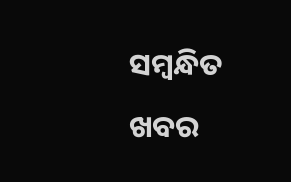ସମ୍ବନ୍ଧିତ ଖବର